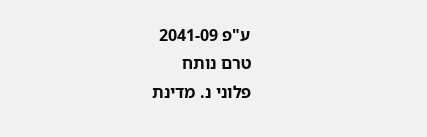ע"פ 2041-09
טרם נותח
פלוני נ. מדינת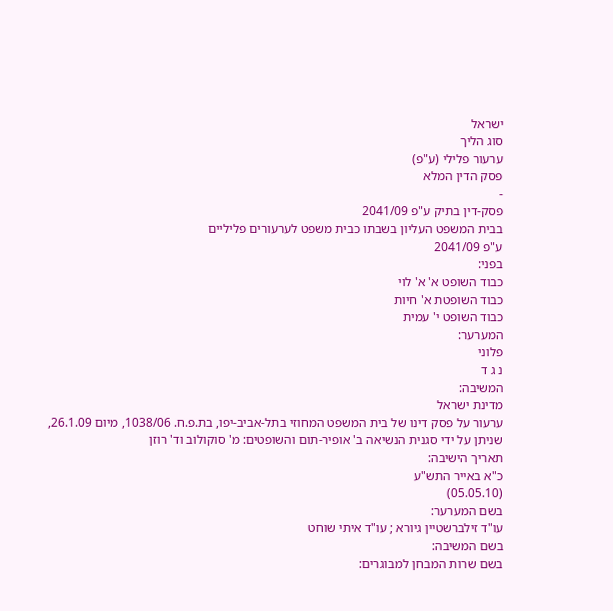ישראל
סוג הליך
ערעור פלילי (ע"פ)
פסק הדין המלא
-
פסק-דין בתיק ע"פ 2041/09
בבית המשפט העליון בשבתו כבית משפט לערעורים פליליים
ע"פ 2041/09
בפני:
כבוד השופט א' א' לוי
כבוד השופטת א' חיות
כבוד השופט י' עמית
המערער:
פלוני
נ ג ד
המשיבה:
מדינת ישראל
ערעור על פסק דינו של בית המשפט המחוזי בתל-אביב-יפו, בת.פ.ח. 1038/06, מיום 26.1.09, שניתן על ידי סגנית הנשיאה ב' אופיר-תום והשופטים: מ' סוקולוב וד' רוזן
תאריך הישיבה:
כ"א באייר התש"ע
(05.05.10)
בשם המערער:
עו"ד זילברשטיין גיורא ; עו"ד איתי שוחט
בשם המשיבה:
בשם שרות המבחן למבוגרים: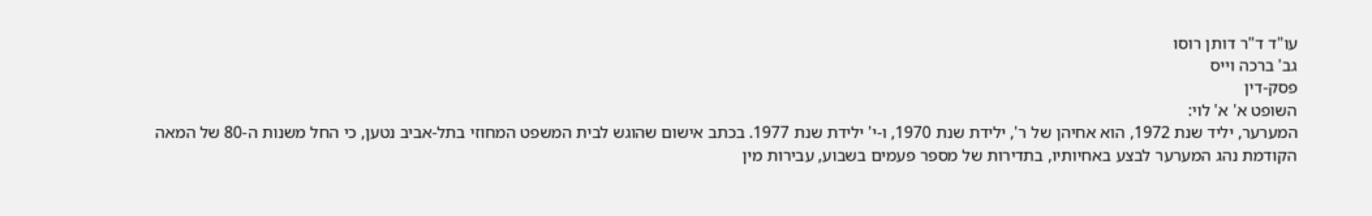עו"ד ד"ר דותן רוסו
גב' ברכה וייס
פסק-דין
השופט א' א' לוי:
המערער, יליד שנת 1972, הוא אחיהן של ר', ילידת שנת 1970, ו-י' ילידת שנת 1977. בכתב אישום שהוגש לבית המשפט המחוזי בתל-אביב נטען, כי החל משנות ה-80 של המאה הקודמת נהג המערער לבצע באחיותיו, בתדירות של מספר פעמים בשבוע, עבירות מין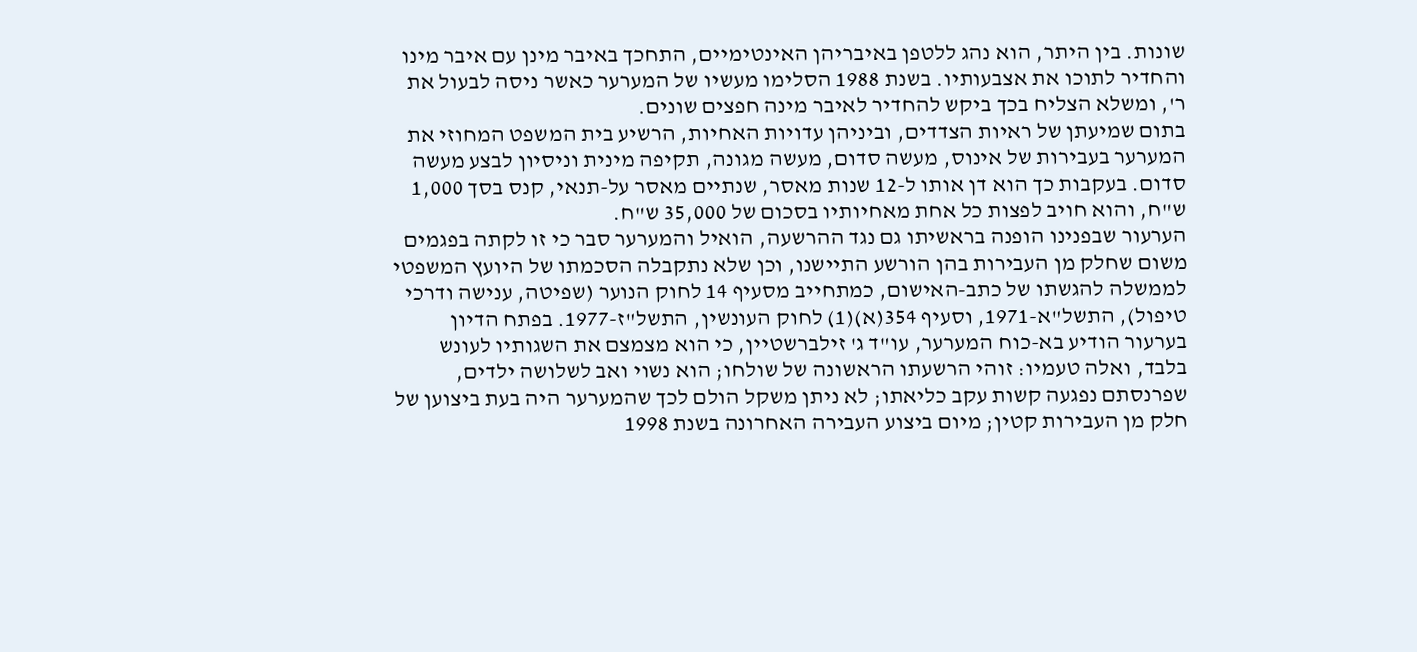שונות. בין היתר, הוא נהג ללטפן באיבריהן האינטימיים, התחכך באיבר מינן עם איבר מינו והחדיר לתוכו את אצבעותיו. בשנת 1988 הסלימו מעשיו של המערער כאשר ניסה לבעול את ר', ומשלא הצליח בכך ביקש להחדיר לאיבר מינה חפצים שונים.
בתום שמיעתן של ראיות הצדדים, וביניהן עדויות האחיות, הרשיע בית המשפט המחוזי את המערער בעבירות של אינוס, מעשה סדום, מעשה מגונה, תקיפה מינית וניסיון לבצע מעשה סדום. בעקבות כך הוא דן אותו ל-12 שנות מאסר, שנתיים מאסר על-תנאי, קנס בסך 1,000 ש"ח, והוא חויב לפצות כל אחת מאחיותיו בסכום של 35,000 ש"ח.
הערעור שבפנינו הופנה בראשיתו גם נגד ההרשעה, הואיל והמערער סבר כי זו לקתה בפגמים משום שחלק מן העבירות בהן הורשע התיישנו, וכן שלא נתקבלה הסכמתו של היועץ המשפטי לממשלה להגשתו של כתב-האישום, כמתחייב מסעיף 14 לחוק הנוער (שפיטה, ענישה ודרכי טיפול), התשל"א-1971, וסעיף 354(א)(1) לחוק העונשין, התשל"ז-1977. בפתח הדיון בערעור הודיע בא-כוח המערער, עו"ד ג' זילברשטיין, כי הוא מצמצם את השגותיו לעונש בלבד, ואלה טעמיו: זוהי הרשעתו הראשונה של שולחו; הוא נשוי ואב לשלושה ילדים, שפרנסתם נפגעה קשות עקב כליאתו; לא ניתן משקל הולם לכך שהמערער היה בעת ביצוען של חלק מן העבירות קטין; מיום ביצוע העבירה האחרונה בשנת 1998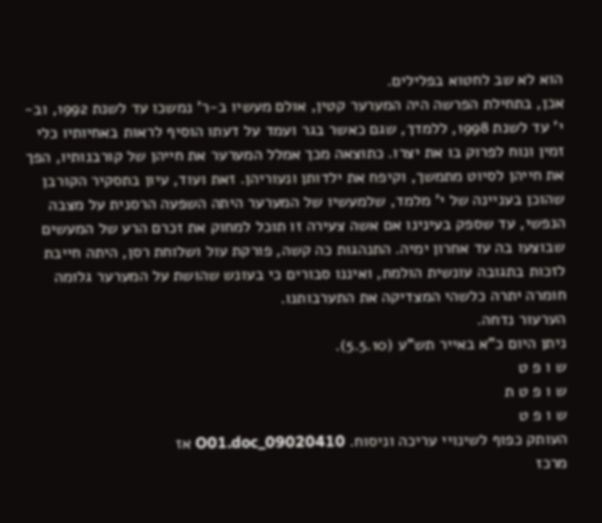הוא לא שב לחטוא בפלילים.
אכן, בתחילת הפרשה היה המערער קטין, אולם מעשיו ב-ר' נמשכו עד לשנת 1992, וב-י' עד לשנת 1998, ללמדך, שגם כאשר בגר ועמד על דעתו הוסיף לראות באחיותיו כלי זמין ונוח לפרוק בו את יצרו. כתוצאה מכך אמלל המערער את חייהן של קורבנותיו, הפך את חייהן לסיוט מתמשך, וקיפח את ילדותן ונעוריהן. זאת ועוד, עיון בתסקיר הקורבן שהוכן בעניינה של י' מלמד, שלמעשיו של המערער היתה השפעה הרסנית על מצבה הנפשי, עד שספק בעינינו אם אשה צעירה זו תוכל למחוק את זכרם הרע של המעשים שבוצעו בה עד אחרון ימיה. התנהגות כה קשה, פורקת עול ושלוחת רסן, היתה חייבת לזכות בתגובה עונשית הולמת, ואיננו סבורים כי בעונש שהושת על המערער גלומה חומרה יתרה כלשהי המצדיקה את התערבותנו.
הערעור נדחה.
ניתן היום כ"א באייר תש"ע (5.5.10).
ש ו פ ט
ש ו פ ט ת
ש ו פ ט
העותק כפוף לשינויי עריכה וניסוח. 09020410_O01.doc אז
מרכז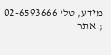מידע, טל' 02-6593666 ; אתר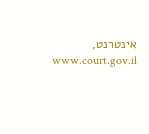אינטרנט, www.court.gov.il